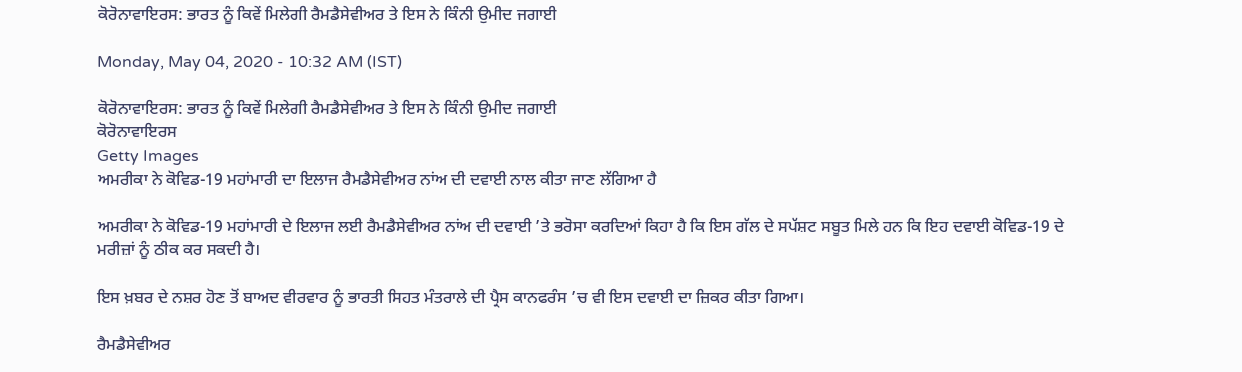ਕੋਰੋਨਾਵਾਇਰਸ: ਭਾਰਤ ਨੂੰ ਕਿਵੇਂ ਮਿਲੇਗੀ ਰੈਮਡੈਸੇਵੀਅਰ ਤੇ ਇਸ ਨੇ ਕਿੰਨੀ ਉਮੀਦ ਜਗਾਈ

Monday, May 04, 2020 - 10:32 AM (IST)

ਕੋਰੋਨਾਵਾਇਰਸ: ਭਾਰਤ ਨੂੰ ਕਿਵੇਂ ਮਿਲੇਗੀ ਰੈਮਡੈਸੇਵੀਅਰ ਤੇ ਇਸ ਨੇ ਕਿੰਨੀ ਉਮੀਦ ਜਗਾਈ
ਕੋਰੋਨਾਵਾਇਰਸ
Getty Images
ਅਮਰੀਕਾ ਨੇ ਕੋਵਿਡ-19 ਮਹਾਂਮਾਰੀ ਦਾ ਇਲਾਜ ਰੈਮਡੈਸੇਵੀਅਰ ਨਾਂਅ ਦੀ ਦਵਾਈ ਨਾਲ ਕੀਤਾ ਜਾਣ ਲੱਗਿਆ ਹੈ

ਅਮਰੀਕਾ ਨੇ ਕੋਵਿਡ-19 ਮਹਾਂਮਾਰੀ ਦੇ ਇਲਾਜ ਲਈ ਰੈਮਡੈਸੇਵੀਅਰ ਨਾਂਅ ਦੀ ਦਵਾਈ ’ਤੇ ਭਰੋਸਾ ਕਰਦਿਆਂ ਕਿਹਾ ਹੈ ਕਿ ਇਸ ਗੱਲ ਦੇ ਸਪੱਸ਼ਟ ਸਬੂਤ ਮਿਲੇ ਹਨ ਕਿ ਇਹ ਦਵਾਈ ਕੋਵਿਡ-19 ਦੇ ਮਰੀਜ਼ਾਂ ਨੂੰ ਠੀਕ ਕਰ ਸਕਦੀ ਹੈ।

ਇਸ ਖ਼ਬਰ ਦੇ ਨਸ਼ਰ ਹੋਣ ਤੋਂ ਬਾਅਦ ਵੀਰਵਾਰ ਨੂੰ ਭਾਰਤੀ ਸਿਹਤ ਮੰਤਰਾਲੇ ਦੀ ਪ੍ਰੈਸ ਕਾਨਫਰੰਸ ’ਚ ਵੀ ਇਸ ਦਵਾਈ ਦਾ ਜ਼ਿਕਰ ਕੀਤਾ ਗਿਆ।

ਰੈਮਡੈਸੇਵੀਅਰ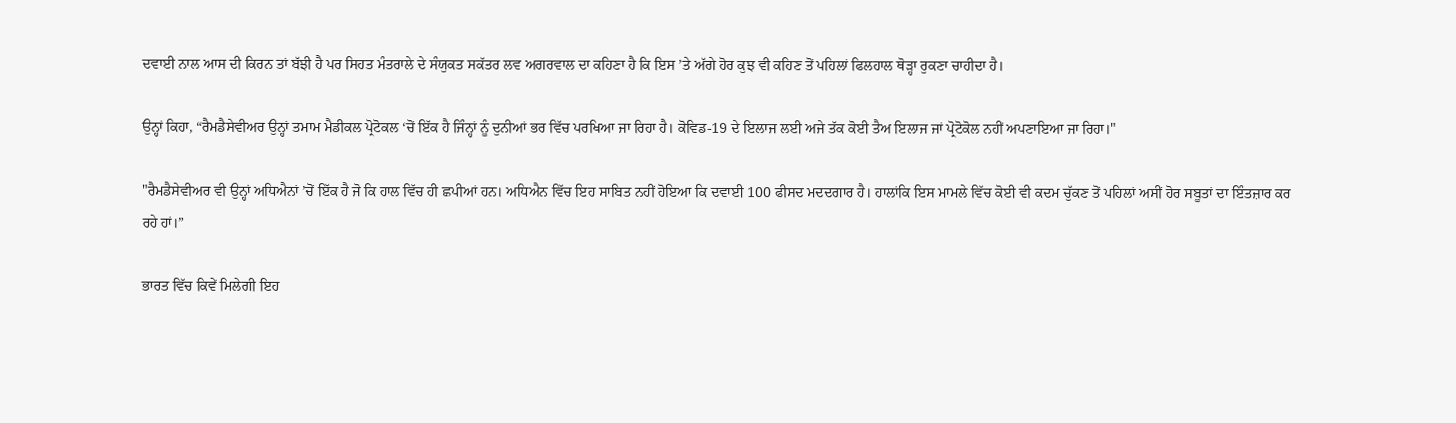ਦਵਾਈ ਨਾਲ ਆਸ ਦੀ ਕਿਰਨ ਤਾਂ ਬੱਝੀ ਹੈ ਪਰ ਸਿਹਤ ਮੰਤਰਾਲੇ ਦੇ ਸੰਯੁਕਤ ਸਕੱਤਰ ਲਵ ਅਗਰਵਾਲ ਦਾ ਕਹਿਣਾ ਹੈ ਕਿ ਇਸ ’ਤੇ ਅੱਗੇ ਹੋਰ ਕੁਝ ਵੀ ਕਹਿਣ ਤੋਂ ਪਹਿਲਾਂ ਫਿਲਹਾਲ ਥੋੜ੍ਹਾ ਰੁਕਣਾ ਚਾਹੀਦਾ ਹੈ।

ਉਨ੍ਹਾਂ ਕਿਹਾ, “ਰੈਮਡੈਸੇਵੀਅਰ ਉਨ੍ਹਾਂ ਤਮਾਮ ਮੈਡੀਕਲ ਪ੍ਰੋਟੋਕਲ ‘ਚੋਂ ਇੱਕ ਹੈ ਜਿੰਨ੍ਹਾਂ ਨੂੰ ਦੁਨੀਆਂ ਭਰ ਵਿੱਚ ਪਰਖਿਆ ਜਾ ਰਿਹਾ ਹੈ। ਕੋਵਿਡ-19 ਦੇ ਇਲਾਜ ਲਈ ਅਜੇ ਤੱਕ ਕੋਈ ਤੈਅ ਇਲਾਜ ਜਾਂ ਪ੍ਰੋਟੋਕੋਲ ਨਹੀਂ ਅਪਣਾਇਆ ਜਾ ਰਿਹਾ।"

"ਰੈਮਡੈਸੇਵੀਅਰ ਵੀ ਉਨ੍ਹਾਂ ਅਧਿਐਨਾਂ ’ਚੋਂ ਇੱਕ ਹੈ ਜੋ ਕਿ ਹਾਲ ਵਿੱਚ ਹੀ ਛਪੀਆਂ ਹਨ। ਅਧਿਐਨ ਵਿੱਚ ਇਹ ਸਾਬਿਤ ਨਹੀਂ ਹੋਇਆ ਕਿ ਦਵਾਈ 100 ਫੀਸਦ ਮਦਦਗਾਰ ਹੈ। ਹਾਲਾਂਕਿ ਇਸ ਮਾਮਲੇ ਵਿੱਚ ਕੋਈ ਵੀ ਕਦਮ ਚੁੱਕਣ ਤੋਂ ਪਹਿਲਾਂ ਅਸੀਂ ਹੋਰ ਸਬੂਤਾਂ ਦਾ ਇੰਤਜ਼ਾਰ ਕਰ ਰਹੇ ਹਾਂ।”

ਭਾਰਤ ਵਿੱਚ ਕਿਵੇਂ ਮਿਲੇਗੀ ਇਹ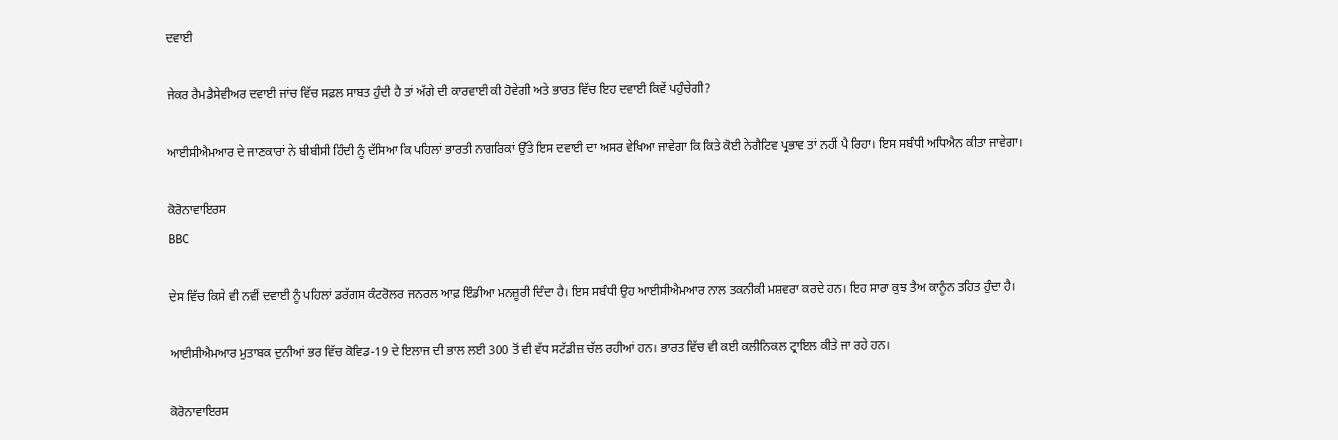ਦਵਾਈ

ਜੇਕਰ ਰੈਮਡੈਸੇਵੀਅਰ ਦਵਾਈ ਜਾਂਚ ਵਿੱਚ ਸਫ਼ਲ ਸਾਬਤ ਹੁੰਦੀ ਹੈ ਤਾਂ ਅੱਗੇ ਦੀ ਕਾਰਵਾਈ ਕੀ ਹੋਵੇਗੀ ਅਤੇ ਭਾਰਤ ਵਿੱਚ ਇਹ ਦਵਾਈ ਕਿਵੇਂ ਪਹੁੰਚੇਗੀ?

ਆਈਸੀਐਮਆਰ ਦੇ ਜਾਣਕਾਰਾਂ ਨੇ ਬੀਬੀਸੀ ਹਿੰਦੀ ਨੂੰ ਦੱਸਿਆ ਕਿ ਪਹਿਲਾਂ ਭਾਰਤੀ ਨਾਗਰਿਕਾਂ ਉੱਤੇ ਇਸ ਦਵਾਈ ਦਾ ਅਸਰ ਵੇਖਿਆ ਜਾਵੇਗਾ ਕਿ ਕਿਤੇ ਕੋਈ ਨੇਗੈਟਿਵ ਪ੍ਰਭਾਵ ਤਾਂ ਨਹੀਂ ਪੈ ਰਿਹਾ। ਇਸ ਸਬੰਧੀ ਅਧਿਐਨ ਕੀਤਾ ਜਾਵੇਗਾ।

ਕੋਰੋਨਾਵਾਇਰਸ
BBC

ਦੇਸ ਵਿੱਚ ਕਿਸੇ ਵੀ ਨਵੀਂ ਦਵਾਈ ਨੂੰ ਪਹਿਲਾਂ ਡਰੱਗਸ ਕੰਟਰੋਲਰ ਜਨਰਲ ਆਫ਼ ਇੰਡੀਆ ਮਨਜ਼ੂਰੀ ਦਿੰਦਾ ਹੈ। ਇਸ ਸਬੰਧੀ ਉਹ ਆਈਸੀਐਮਆਰ ਨਾਲ ਤਕਨੀਕੀ ਮਸ਼ਵਰਾ ਕਰਦੇ ਹਨ। ਇਹ ਸਾਰਾ ਕੁਝ ਤੈਅ ਕਾਨੂੰਨ ਤਹਿਤ ਹੁੰਦਾ ਹੈ।

ਆਈਸੀਐਮਆਰ ਮੁਤਾਬਕ ਦੁਨੀਆਂ ਭਰ ਵਿੱਚ ਕੋਵਿਡ-19 ਦੇ ਇਲਾਜ ਦੀ ਭਾਲ ਲਈ 300 ਤੋਂ ਵੀ ਵੱਧ ਸਟੱਡੀਜ਼ ਚੱਲ ਰਹੀਆਂ ਹਨ। ਭਾਰਤ ਵਿੱਚ ਵੀ ਕਈ ਕਲੀਨਿਕਲ ਟ੍ਰਾਇਲ ਕੀਤੇ ਜਾ ਰਹੇ ਹਨ।

ਕੋਰੋਨਾਵਾਇਰਸ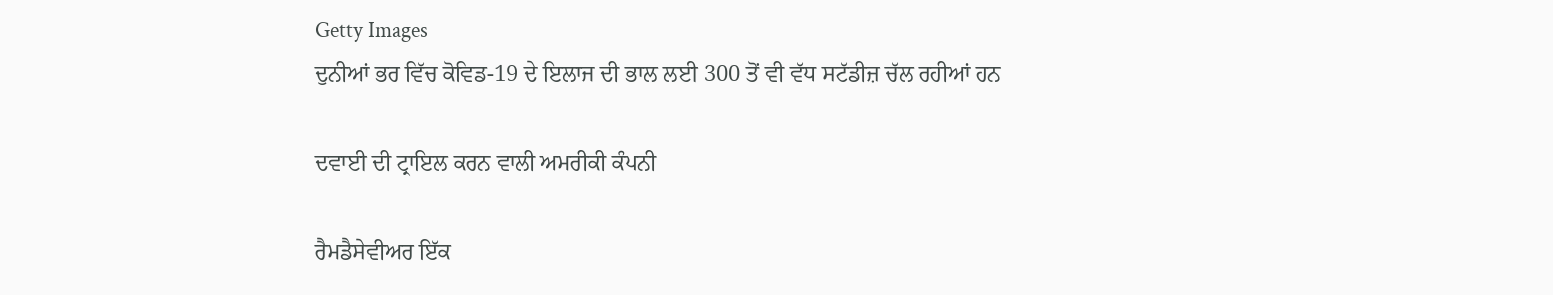Getty Images
ਦੁਨੀਆਂ ਭਰ ਵਿੱਚ ਕੋਵਿਡ-19 ਦੇ ਇਲਾਜ ਦੀ ਭਾਲ ਲਈ 300 ਤੋਂ ਵੀ ਵੱਧ ਸਟੱਡੀਜ਼ ਚੱਲ ਰਹੀਆਂ ਹਨ

ਦਵਾਈ ਦੀ ਟ੍ਰਾਇਲ ਕਰਨ ਵਾਲੀ ਅਮਰੀਕੀ ਕੰਪਨੀ

ਰੈਮਡੈਸੇਵੀਅਰ ਇੱਕ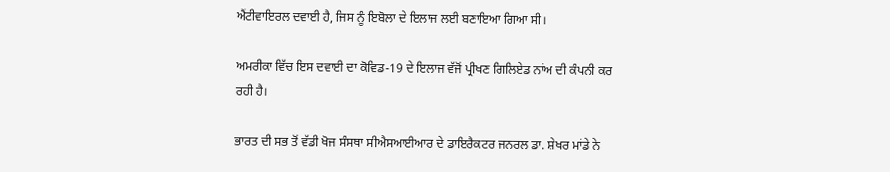ਐਂਟੀਵਾਇਰਲ ਦਵਾਈ ਹੈ, ਜਿਸ ਨੂੰ ਇਬੋਲਾ ਦੇ ਇਲਾਜ ਲਈ ਬਣਾਇਆ ਗਿਆ ਸੀ।

ਅਮਰੀਕਾ ਵਿੱਚ ਇਸ ਦਵਾਈ ਦਾ ਕੋਵਿਡ-19 ਦੇ ਇਲਾਜ ਵੱਜੋਂ ਪ੍ਰੀਖਣ ਗਿਲਿਏਡ ਨਾਂਅ ਦੀ ਕੰਪਨੀ ਕਰ ਰਹੀ ਹੈ।

ਭਾਰਤ ਦੀ ਸਭ ਤੋਂ ਵੱਡੀ ਖੋਜ ਸੰਸਥਾ ਸੀਐਸਆਈਆਰ ਦੇ ਡਾਇਰੈਕਟਰ ਜਨਰਲ ਡਾ. ਸ਼ੇਖਰ ਮਾਂਡੇ ਨੇ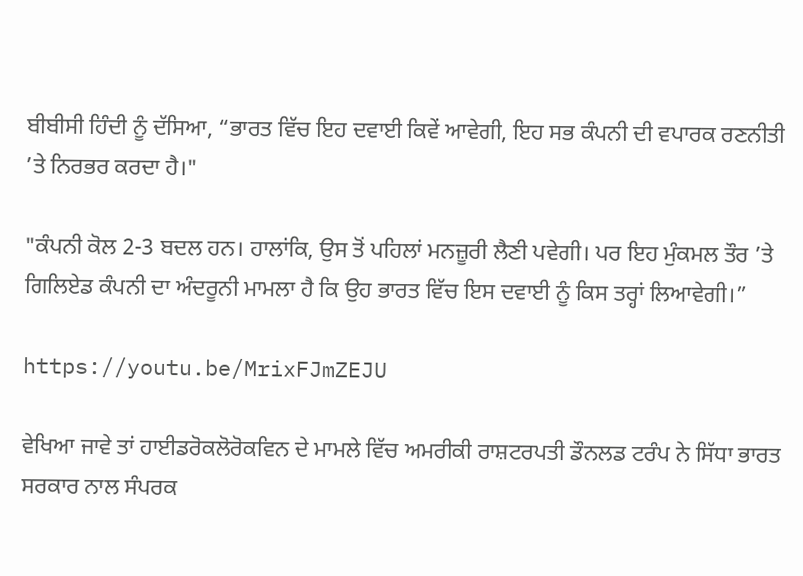ਬੀਬੀਸੀ ਹਿੰਦੀ ਨੂੰ ਦੱਸਿਆ, “ਭਾਰਤ ਵਿੱਚ ਇਹ ਦਵਾਈ ਕਿਵੇਂ ਆਵੇਗੀ, ਇਹ ਸਭ ਕੰਪਨੀ ਦੀ ਵਪਾਰਕ ਰਣਨੀਤੀ ’ਤੇ ਨਿਰਭਰ ਕਰਦਾ ਹੈ।"

"ਕੰਪਨੀ ਕੋਲ 2-3 ਬਦਲ ਹਨ। ਹਾਲਾਂਕਿ, ਉਸ ਤੋਂ ਪਹਿਲਾਂ ਮਨਜ਼ੂਰੀ ਲੈਣੀ ਪਵੇਗੀ। ਪਰ ਇਹ ਮੁੰਕਮਲ ਤੌਰ ’ਤੇ ਗਿਲਿਏਡ ਕੰਪਨੀ ਦਾ ਅੰਦਰੂਨੀ ਮਾਮਲਾ ਹੈ ਕਿ ਉਹ ਭਾਰਤ ਵਿੱਚ ਇਸ ਦਵਾਈ ਨੂੰ ਕਿਸ ਤਰ੍ਹਾਂ ਲਿਆਵੇਗੀ।”

https://youtu.be/MrixFJmZEJU

ਵੇਖਿਆ ਜਾਵੇ ਤਾਂ ਹਾਈਡਰੋਕਲੋਰੋਕਵਿਨ ਦੇ ਮਾਮਲੇ ਵਿੱਚ ਅਮਰੀਕੀ ਰਾਸ਼ਟਰਪਤੀ ਡੌਨਲਡ ਟਰੰਪ ਨੇ ਸਿੱਧਾ ਭਾਰਤ ਸਰਕਾਰ ਨਾਲ ਸੰਪਰਕ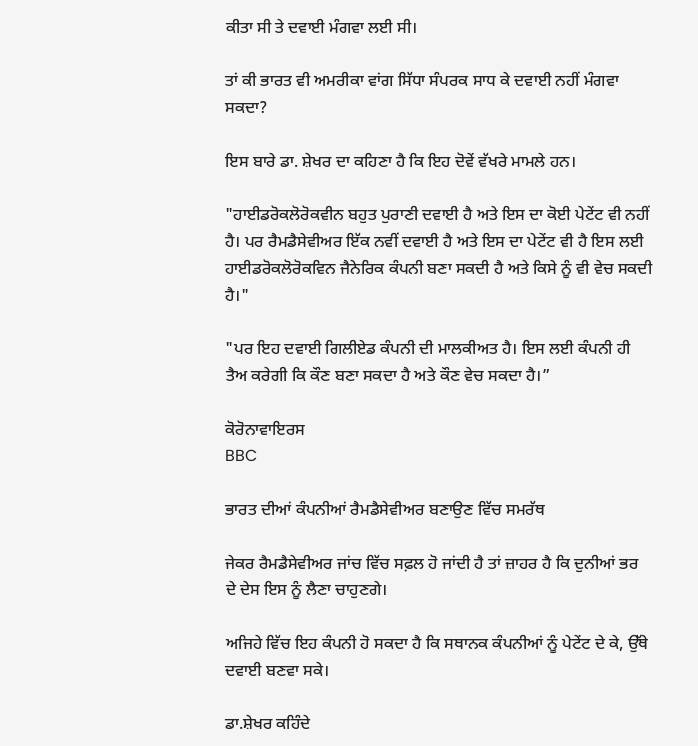ਕੀਤਾ ਸੀ ਤੇ ਦਵਾਈ ਮੰਗਵਾ ਲਈ ਸੀ।

ਤਾਂ ਕੀ ਭਾਰਤ ਵੀ ਅਮਰੀਕਾ ਵਾਂਗ ਸਿੱਧਾ ਸੰਪਰਕ ਸਾਧ ਕੇ ਦਵਾਈ ਨਹੀਂ ਮੰਗਵਾ ਸਕਦਾ?

ਇਸ ਬਾਰੇ ਡਾ. ਸ਼ੇਖਰ ਦਾ ਕਹਿਣਾ ਹੈ ਕਿ ਇਹ ਦੋਵੇਂ ਵੱਖਰੇ ਮਾਮਲੇ ਹਨ।

"ਹਾਈਡਰੋਕਲੋਰੋਕਵੀਨ ਬਹੁਤ ਪੁਰਾਣੀ ਦਵਾਈ ਹੈ ਅਤੇ ਇਸ ਦਾ ਕੋਈ ਪੇਟੇਂਟ ਵੀ ਨਹੀਂ ਹੈ। ਪਰ ਰੈਮਡੈਸੇਵੀਅਰ ਇੱਕ ਨਵੀਂ ਦਵਾਈ ਹੈ ਅਤੇ ਇਸ ਦਾ ਪੇਟੇਂਟ ਵੀ ਹੈ ਇਸ ਲਈ ਹਾਈਡਰੋਕਲੋਰੋਕਵਿਨ ਜੈਨੇਰਿਕ ਕੰਪਨੀ ਬਣਾ ਸਕਦੀ ਹੈ ਅਤੇ ਕਿਸੇ ਨੂੰ ਵੀ ਵੇਚ ਸਕਦੀ ਹੈ।"

"ਪਰ ਇਹ ਦਵਾਈ ਗਿਲੀਏਡ ਕੰਪਨੀ ਦੀ ਮਾਲਕੀਅਤ ਹੈ। ਇਸ ਲਈ ਕੰਪਨੀ ਹੀ ਤੈਅ ਕਰੇਗੀ ਕਿ ਕੌਣ ਬਣਾ ਸਕਦਾ ਹੈ ਅਤੇ ਕੌਣ ਵੇਚ ਸਕਦਾ ਹੈ।”

ਕੋਰੋਨਾਵਾਇਰਸ
BBC

ਭਾਰਤ ਦੀਆਂ ਕੰਪਨੀਆਂ ਰੈਮਡੈਸੇਵੀਅਰ ਬਣਾਉਣ ਵਿੱਚ ਸਮਰੱਥ

ਜੇਕਰ ਰੈਮਡੈਸੇਵੀਅਰ ਜਾਂਚ ਵਿੱਚ ਸਫ਼ਲ ਹੋ ਜਾਂਦੀ ਹੈ ਤਾਂ ਜ਼ਾਹਰ ਹੈ ਕਿ ਦੁਨੀਆਂ ਭਰ ਦੇ ਦੇਸ ਇਸ ਨੂੰ ਲੈਣਾ ਚਾਹੁਣਗੇ।

ਅਜਿਹੇ ਵਿੱਚ ਇਹ ਕੰਪਨੀ ਹੋ ਸਕਦਾ ਹੈ ਕਿ ਸਥਾਨਕ ਕੰਪਨੀਆਂ ਨੂੰ ਪੇਟੇਂਟ ਦੇ ਕੇ, ਉੱਥੇ ਦਵਾਈ ਬਣਵਾ ਸਕੇ।

ਡਾ.ਸ਼ੇਖਰ ਕਹਿੰਦੇ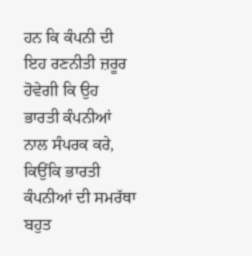ਹਨ ਕਿ ਕੰਪਨੀ ਦੀ ਇਹ ਰਣਨੀਤੀ ਜ਼ਰੂਰ ਹੋਵੇਗੀ ਕਿ ਉਹ ਭਾਰਤੀ ਕੰਪਨੀਆਂ ਨਾਲ ਸੰਪਰਕ ਕਰੇ, ਕਿਉਂਕਿ ਭਾਰਤੀ ਕੰਪਨੀਆਂ ਦੀ ਸਮਰੱਥਾ ਬਹੁਤ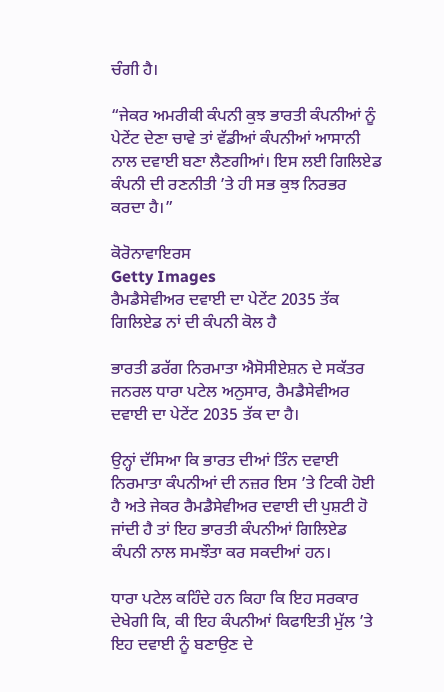ਚੰਗੀ ਹੈ।

“ਜੇਕਰ ਅਮਰੀਕੀ ਕੰਪਨੀ ਕੁਝ ਭਾਰਤੀ ਕੰਪਨੀਆਂ ਨੂੰ ਪੇਟੇਂਟ ਦੇਣਾ ਚਾਵੇ ਤਾਂ ਵੱਡੀਆਂ ਕੰਪਨੀਆਂ ਆਸਾਨੀ ਨਾਲ ਦਵਾਈ ਬਣਾ ਲੈਣਗੀਆਂ। ਇਸ ਲਈ ਗਿਲਿਏਡ ਕੰਪਨੀ ਦੀ ਰਣਨੀਤੀ ’ਤੇ ਹੀ ਸਭ ਕੁਝ ਨਿਰਭਰ ਕਰਦਾ ਹੈ।”

ਕੋਰੋਨਾਵਾਇਰਸ
Getty Images
ਰੈਮਡੈਸੇਵੀਅਰ ਦਵਾਈ ਦਾ ਪੇਟੇਂਟ 2035 ਤੱਕ ਗਿਲਿਏਡ ਨਾਂ ਦੀ ਕੰਪਨੀ ਕੋਲ ਹੈ

ਭਾਰਤੀ ਡਰੱਗ ਨਿਰਮਾਤਾ ਐਸੋਸੀਏਸ਼ਨ ਦੇ ਸਕੱਤਰ ਜਨਰਲ ਧਾਰਾ ਪਟੇਲ ਅਨੁਸਾਰ, ਰੈਮਡੈਸੇਵੀਅਰ ਦਵਾਈ ਦਾ ਪੇਟੇਂਟ 2035 ਤੱਕ ਦਾ ਹੈ।

ਉਨ੍ਹਾਂ ਦੱਸਿਆ ਕਿ ਭਾਰਤ ਦੀਆਂ ਤਿੰਨ ਦਵਾਈ ਨਿਰਮਾਤਾ ਕੰਪਨੀਆਂ ਦੀ ਨਜ਼ਰ ਇਸ ’ਤੇ ਟਿਕੀ ਹੋਈ ਹੈ ਅਤੇ ਜੇਕਰ ਰੈਮਡੈਸੇਵੀਅਰ ਦਵਾਈ ਦੀ ਪੁਸ਼ਟੀ ਹੋ ਜਾਂਦੀ ਹੈ ਤਾਂ ਇਹ ਭਾਰਤੀ ਕੰਪਨੀਆਂ ਗਿਲਿਏਡ ਕੰਪਨੀ ਨਾਲ ਸਮਝੌਤਾ ਕਰ ਸਕਦੀਆਂ ਹਨ।

ਧਾਰਾ ਪਟੇਲ ਕਹਿੰਦੇ ਹਨ ਕਿਹਾ ਕਿ ਇਹ ਸਰਕਾਰ ਦੇਖੇਗੀ ਕਿ, ਕੀ ਇਹ ਕੰਪਨੀਆਂ ਕਿਫਾਇਤੀ ਮੁੱਲ ’ਤੇ ਇਹ ਦਵਾਈ ਨੂੰ ਬਣਾਉਣ ਦੇ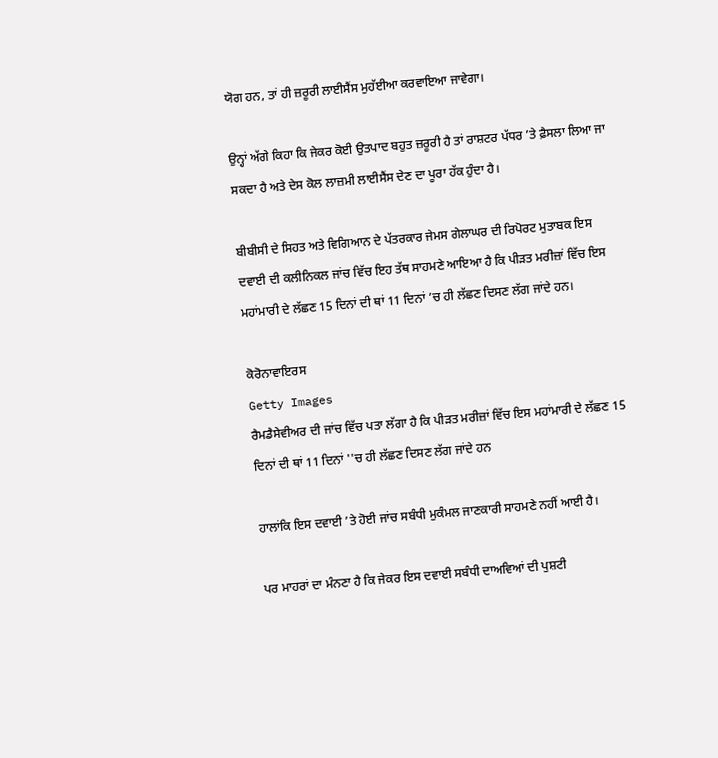ਯੋਗ ਹਨ, ਤਾਂ ਹੀ ਜ਼ਰੂਰੀ ਲਾਈਸੈਂਸ ਮੁਹੱਈਆ ਕਰਵਾਇਆ ਜਾਵੇਗਾ।

ਉਨ੍ਹਾਂ ਅੱਗੇ ਕਿਹਾ ਕਿ ਜੇਕਰ ਕੋਈ ਉਤਪਾਦ ਬਹੁਤ ਜ਼ਰੂਰੀ ਹੈ ਤਾਂ ਰਾਸ਼ਟਰ ਪੱਧਰ ’ਤੇ ਫ਼ੈਸਲਾ ਲਿਆ ਜਾ ਸਕਦਾ ਹੈ ਅਤੇ ਦੇਸ ਕੋਲ ਲਾਜ਼ਮੀ ਲਾਈਸੈਂਸ ਦੇਣ ਦਾ ਪੂਰਾ ਹੱਕ ਹੁੰਦਾ ਹੈ।

ਬੀਬੀਸੀ ਦੇ ਸਿਹਤ ਅਤੇ ਵਿਗਿਆਨ ਦੇ ਪੱਤਰਕਾਰ ਜੇਮਸ ਗੇਲਾਘਰ ਦੀ ਰਿਪੋਰਟ ਮੁਤਾਬਕ ਇਸ ਦਵਾਈ ਦੀ ਕਲੀਨਿਕਲ ਜਾਂਚ ਵਿੱਚ ਇਹ ਤੱਥ ਸਾਹਮਣੇ ਆਇਆ ਹੈ ਕਿ ਪੀੜਤ ਮਰੀਜ਼ਾਂ ਵਿੱਚ ਇਸ ਮਹਾਂਮਾਰੀ ਦੇ ਲੱਛਣ 15 ਦਿਨਾਂ ਦੀ ਥਾਂ 11 ਦਿਨਾਂ ’ਚ ਹੀ ਲੱਛਣ ਦਿਸਣ ਲੱਗ ਜਾਂਦੇ ਹਨ।

ਕੋਰੋਨਾਵਾਇਰਸ
Getty Images
ਰੈਮਡੈਸੇਵੀਅਰ ਦੀ ਜਾਂਚ ਵਿੱਚ ਪਤਾ ਲੱਗਾ ਹੈ ਕਿ ਪੀੜਤ ਮਰੀਜ਼ਾਂ ਵਿੱਚ ਇਸ ਮਹਾਂਮਾਰੀ ਦੇ ਲੱਛਣ 15 ਦਿਨਾਂ ਦੀ ਥਾਂ 11 ਦਿਨਾਂ ''ਚ ਹੀ ਲੱਛਣ ਦਿਸਣ ਲੱਗ ਜਾਂਦੇ ਹਨ

ਹਾਲਾਂਕਿ ਇਸ ਦਵਾਈ ’ਤੇ ਹੋਈ ਜਾਂਚ ਸਬੰਧੀ ਮੁਕੰਮਲ ਜਾਣਕਾਰੀ ਸਾਹਮਣੇ ਨਹੀਂ ਆਈ ਹੈ।

ਪਰ ਮਾਹਰਾਂ ਦਾ ਮੰਨਣਾ ਹੈ ਕਿ ਜੇਕਰ ਇਸ ਦਵਾਈ ਸਬੰਧੀ ਦਾਅਵਿਆਂ ਦੀ ਪੁਸ਼ਟੀ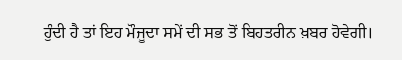ਹੁੰਦੀ ਹੈ ਤਾਂ ਇਹ ਮੌਜੂਦਾ ਸਮੇਂ ਦੀ ਸਭ ਤੋਂ ਬਿਹਤਰੀਨ ਖ਼ਬਰ ਹੋਵੇਗੀ।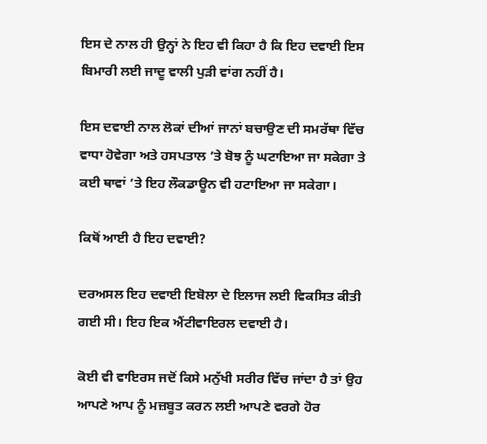ਇਸ ਦੇ ਨਾਲ ਹੀ ਉਨ੍ਹਾਂ ਨੇ ਇਹ ਵੀ ਕਿਹਾ ਹੈ ਕਿ ਇਹ ਦਵਾਈ ਇਸ ਬਿਮਾਰੀ ਲਈ ਜਾਦੂ ਵਾਲੀ ਪੁੜੀ ਵਾਂਗ ਨਹੀਂ ਹੈ।

ਇਸ ਦਵਾਈ ਨਾਲ ਲੋਕਾਂ ਦੀਆਂ ਜਾਨਾਂ ਬਚਾਉਣ ਦੀ ਸਮਰੱਥਾ ਵਿੱਚ ਵਾਧਾ ਹੋਵੇਗਾ ਅਤੇ ਹਸਪਤਾਲ ’ਤੇ ਬੋਝ ਨੂੰ ਘਟਾਇਆ ਜਾ ਸਕੇਗਾ ਤੇ ਕਈ ਥਾਵਾਂ ’ਤੇ ਇਹ ਲੌਕਡਾਊਨ ਵੀ ਹਟਾਇਆ ਜਾ ਸਕੇਗਾ।

ਕਿਥੋਂ ਆਈ ਹੈ ਇਹ ਦਵਾਈ?

ਦਰਅਸਲ ਇਹ ਦਵਾਈ ਇਬੋਲਾ ਦੇ ਇਲਾਜ ਲਈ ਵਿਕਸਿਤ ਕੀਤੀ ਗਈ ਸੀ। ਇਹ ਇਕ ਐਂਟੀਵਾਇਰਲ ਦਵਾਈ ਹੈ।

ਕੋਈ ਵੀ ਵਾਇਰਸ ਜਦੋਂ ਕਿਸੇ ਮਨੁੱਖੀ ਸਰੀਰ ਵਿੱਚ ਜਾਂਦਾ ਹੈ ਤਾਂ ਉਹ ਆਪਣੇ ਆਪ ਨੂੰ ਮਜ਼ਬੂਤ ਕਰਨ ਲਈ ਆਪਣੇ ਵਰਗੇ ਹੋਰ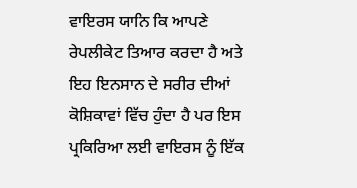ਵਾਇਰਸ ਯਾਨਿ ਕਿ ਆਪਣੇ ਰੇਪਲੀਕੇਟ ਤਿਆਰ ਕਰਦਾ ਹੈ ਅਤੇ ਇਹ ਇਨਸਾਨ ਦੇ ਸਰੀਰ ਦੀਆਂ ਕੋਸ਼ਿਕਾਵਾਂ ਵਿੱਚ ਹੁੰਦਾ ਹੈ ਪਰ ਇਸ ਪ੍ਰਕਿਰਿਆ ਲਈ ਵਾਇਰਸ ਨੂੰ ਇੱਕ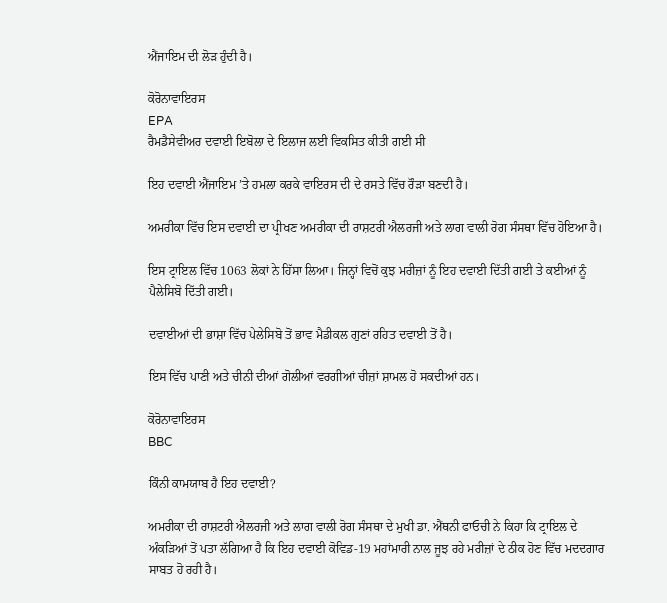ਐਂਜਾਇਮ ਦੀ ਲੋੜ ਹੁੰਦੀ ਹੈ।

ਕੋਰੋਨਾਵਾਇਰਸ
EPA
ਰੈਮਡੈਸੇਵੀਅਰ ਦਵਾਈ ਇਬੋਲਾ ਦੇ ਇਲਾਜ ਲਈ ਵਿਕਸਿਤ ਕੀਤੀ ਗਈ ਸੀ

ਇਹ ਦਵਾਈ ਐਂਜਾਇਮ ’ਤੇ ਹਮਲਾ ਕਰਕੇ ਵਾਇਰਸ ਦੀ ਦੇ ਰਸਤੇ ਵਿੱਚ ਰੌੜਾ ਬਣਦੀ ਹੈ।

ਅਮਰੀਕਾ ਵਿੱਚ ਇਸ ਦਵਾਈ ਦਾ ਪ੍ਰੀਖਣ ਅਮਰੀਕਾ ਦੀ ਰਾਸ਼ਟਰੀ ਐਲਰਜੀ ਅਤੇ ਲਾਗ ਵਾਲੀ ਰੋਗ ਸੰਸਥਾ ਵਿੱਚ ਹੋਇਆ ਹੈ।

ਇਸ ਟ੍ਰਾਇਲ ਵਿੱਚ 1063 ਲੋਕਾਂ ਨੇ ਹਿੱਸਾ ਲਿਆ। ਜਿਨ੍ਹਾਂ ਵਿਚੋਂ ਕੁਝ ਮਰੀਜ਼ਾਂ ਨੂੰ ਇਹ ਦਵਾਈ ਦਿੱਤੀ ਗਈ ਤੇ ਕਈਆਂ ਨੂੰ ਪੈਲੇਸਿਬੋ ਦਿੱਤੀ ਗਈ।

ਦਵਾਈਆਂ ਦੀ ਭਾਸ਼ਾ ਵਿੱਚ ਪੇਲੇਸਿਬੋ ਤੋਂ ਭਾਵ ਮੈਡੀਕਲ ਗੁਣਾਂ ਰਹਿਤ ਦਵਾਈ ਤੋਂ ਹੈ।

ਇਸ ਵਿੱਚ ਪਾਣੀ ਅਤੇ ਚੀਨੀ ਦੀਆਂ ਗੋਲੀਆਂ ਵਰਗੀਆਂ ਚੀਜ਼ਾਂ ਸ਼ਾਮਲ ਹੋ ਸਕਦੀਆਂ ਹਨ।

ਕੋਰੋਨਾਵਾਇਰਸ
BBC

ਕਿੰਨੀ ਕਾਮਯਾਬ ਹੈ ਇਹ ਦਵਾਈ?

ਅਮਰੀਕਾ ਦੀ ਰਾਸ਼ਟਰੀ ਐਲਰਜੀ ਅਤੇ ਲਾਗ ਵਾਲੀ ਰੋਗ ਸੰਸਥਾ ਦੇ ਮੁਖੀ ਡਾ. ਐਂਥਨੀ ਫਾਓਚੀ ਨੇ ਕਿਹਾ ਕਿ ਟ੍ਰਾਇਲ ਦੇ ਅੰਕੜਿਆਂ ਤੋਂ ਪਤਾ ਲੱਗਿਆ ਹੈ ਕਿ ਇਹ ਦਵਾਈ ਕੋਵਿਡ-19 ਮਹਾਂਮਾਰੀ ਨਾਲ ਜੂਝ ਰਹੇ ਮਰੀਜ਼ਾਂ ਦੇ ਠੀਕ ਹੋਣ ਵਿੱਚ ਮਦਦਗਾਰ ਸਾਬਤ ਹੋ ਰਹੀ ਹੈ।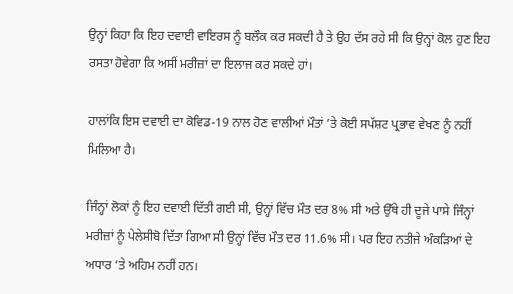ਉਨ੍ਹਾਂ ਕਿਹਾ ਕਿ ਇਹ ਦਵਾਈ ਵਾਇਰਸ ਨੂੰ ਬਲੌਕ ਕਰ ਸਕਦੀ ਹੈ ਤੇ ਉਹ ਦੱਸ ਰਹੇ ਸੀ ਕਿ ਉਨ੍ਹਾਂ ਕੋਲ ਹੁਣ ਇਹ ਰਸਤਾ ਹੋਵੇਗਾ ਕਿ ਅਸੀਂ ਮਰੀਜ਼ਾਂ ਦਾ ਇਲਾਜ ਕਰ ਸਕਦੇ ਹਾਂ।

ਹਾਲਾਂਕਿ ਇਸ ਦਵਾਈ ਦਾ ਕੋਵਿਡ-19 ਨਾਲ ਹੋਣ ਵਾਲੀਆਂ ਮੌਤਾਂ ’ਤੇ ਕੋਈ ਸਪੱਸ਼ਟ ਪ੍ਰਭਾਵ ਵੇਖਣ ਨੂੰ ਨਹੀਂ ਮਿਲਿਆ ਹੈ।

ਜਿੰਨ੍ਹਾਂ ਲੋਕਾਂ ਨੂੰ ਇਹ ਦਵਾਈ ਦਿੱਤੀ ਗਈ ਸੀ, ਉਨ੍ਹਾਂ ਵਿੱਚ ਮੌਤ ਦਰ 8% ਸੀ ਅਤੇ ਉੱਥੇ ਹੀ ਦੂਜੇ ਪਾਸੇ ਜਿੰਨ੍ਹਾਂ ਮਰੀਜ਼ਾਂ ਨੂੰ ਪੇਲੇਸੀਬੋ ਦਿੱਤਾ ਗਿਆ ਸੀ ਉਨ੍ਹਾਂ ਵਿੱਚ ਮੌਤ ਦਰ 11.6% ਸੀ। ਪਰ ਇਹ ਨਤੀਜੇ ਅੰਕੜਿਆਂ ਦੇ ਅਧਾਰ ’ਤੇ ਅਹਿਮ ਨਹੀਂ ਹਨ।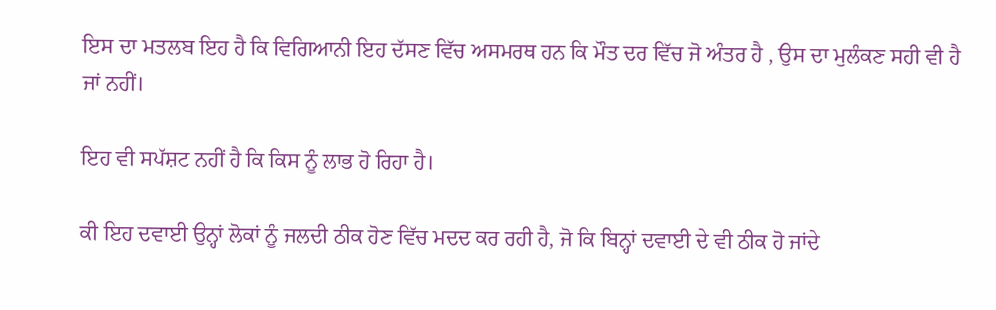ਇਸ ਦਾ ਮਤਲਬ ਇਹ ਹੈ ਕਿ ਵਿਗਿਆਨੀ ਇਹ ਦੱਸਣ ਵਿੱਚ ਅਸਮਰਥ ਹਨ ਕਿ ਮੌਤ ਦਰ ਵਿੱਚ ਜੋ ਅੰਤਰ ਹੈ , ਉਸ ਦਾ ਮੁਲੰਕਣ ਸਹੀ ਵੀ ਹੈ ਜਾਂ ਨਹੀਂ।

ਇਹ ਵੀ ਸਪੱਸ਼ਟ ਨਹੀਂ ਹੈ ਕਿ ਕਿਸ ਨੂੰ ਲਾਭ ਹੋ ਰਿਹਾ ਹੈ।

ਕੀ ਇਹ ਦਵਾਈ ਉਨ੍ਹਾਂ ਲੋਕਾਂ ਨੂੰ ਜਲਦੀ ਠੀਕ ਹੋਣ ਵਿੱਚ ਮਦਦ ਕਰ ਰਹੀ ਹੈ, ਜੋ ਕਿ ਬਿਨ੍ਹਾਂ ਦਵਾਈ ਦੇ ਵੀ ਠੀਕ ਹੋ ਜਾਂਦੇ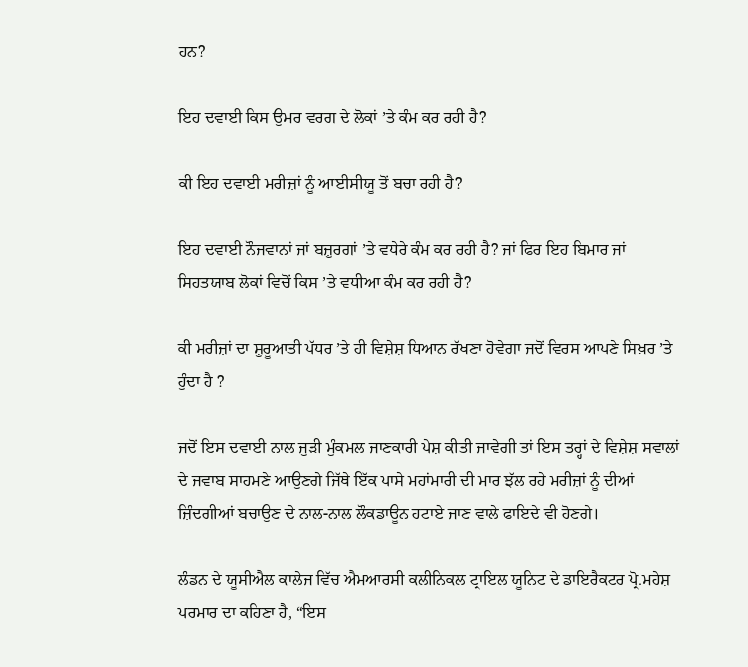ਹਨ?

ਇਹ ਦਵਾਈ ਕਿਸ ਉਮਰ ਵਰਗ ਦੇ ਲੋਕਾਂ ’ਤੇ ਕੰਮ ਕਰ ਰਹੀ ਹੈ?

ਕੀ ਇਹ ਦਵਾਈ ਮਰੀਜ਼ਾਂ ਨੂੰ ਆਈਸੀਯੂ ਤੋਂ ਬਚਾ ਰਹੀ ਹੈ?

ਇਹ ਦਵਾਈ ਨੌਜਵਾਨਾਂ ਜਾਂ ਬਜ਼ੁਰਗਾਂ ’ਤੇ ਵਧੇਰੇ ਕੰਮ ਕਰ ਰਹੀ ਹੈ? ਜਾਂ ਫਿਰ ਇਹ ਬਿਮਾਰ ਜਾਂ ਸਿਹਤਯਾਬ ਲੋਕਾਂ ਵਿਚੋਂ ਕਿਸ ’ਤੇ ਵਧੀਆ ਕੰਮ ਕਰ ਰਹੀ ਹੈ?

ਕੀ ਮਰੀਜ਼ਾਂ ਦਾ ਸ਼ੁਰੂਆਤੀ ਪੱਧਰ ’ਤੇ ਹੀ ਵਿਸ਼ੇਸ਼ ਧਿਆਨ ਰੱਖਣਾ ਹੋਵੇਗਾ ਜਦੋਂ ਵਿਰਸ ਆਪਣੇ ਸਿਖ਼ਰ ’ਤੇ ਹੁੰਦਾ ਹੈ ?

ਜਦੋਂ ਇਸ ਦਵਾਈ ਨਾਲ ਜੁੜੀ ਮੁੰਕਮਲ ਜਾਣਕਾਰੀ ਪੇਸ਼ ਕੀਤੀ ਜਾਵੇਗੀ ਤਾਂ ਇਸ ਤਰ੍ਹਾਂ ਦੇ ਵਿਸ਼ੇਸ਼ ਸਵਾਲਾਂ ਦੇ ਜਵਾਬ ਸਾਹਮਣੇ ਆਉਣਗੇ ਜਿੱਥੇ ਇੱਕ ਪਾਸੇ ਮਹਾਂਮਾਰੀ ਦੀ ਮਾਰ ਝੱਲ ਰਹੇ ਮਰੀਜ਼ਾਂ ਨੂੰ ਦੀਆਂ ਜ਼ਿੰਦਗੀਆਂ ਬਚਾਉਣ ਦੇ ਨਾਲ-ਨਾਲ ਲੌਕਡਾਊਨ ਹਟਾਏ ਜਾਣ ਵਾਲੇ ਫਾਇਦੇ ਵੀ ਹੋਣਗੇ।

ਲੰਡਨ ਦੇ ਯੂਸੀਐਲ ਕਾਲੇਜ ਵਿੱਚ ਐਮਆਰਸੀ ਕਲੀਨਿਕਲ ਟ੍ਰਾਇਲ ਯੂਨਿਟ ਦੇ ਡਾਇਰੈਕਟਰ ਪ੍ਰੋ.ਮਹੇਸ਼ ਪਰਮਾਰ ਦਾ ਕਹਿਣਾ ਹੈ, “ਇਸ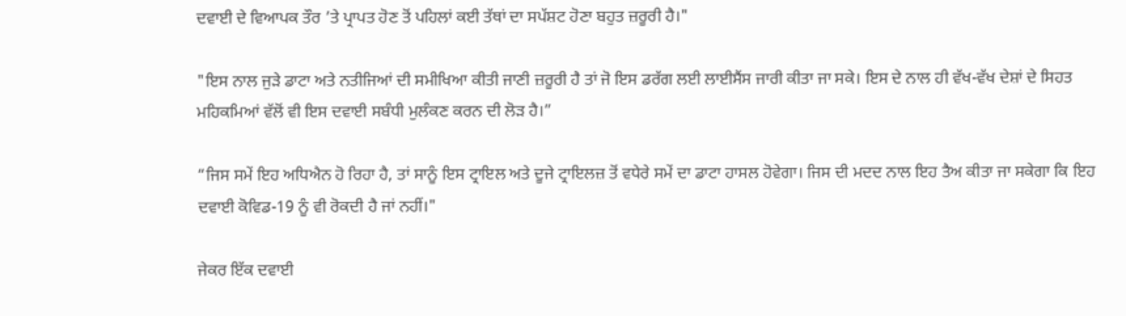ਦਵਾਈ ਦੇ ਵਿਆਪਕ ਤੌਰ ’ਤੇ ਪ੍ਰਾਪਤ ਹੋਣ ਤੋਂ ਪਹਿਲਾਂ ਕਈ ਤੱਥਾਂ ਦਾ ਸਪੱਸ਼ਟ ਹੋਣਾ ਬਹੁਤ ਜ਼ਰੂਰੀ ਹੈ।"

"ਇਸ ਨਾਲ ਜੁੜੇ ਡਾਟਾ ਅਤੇ ਨਤੀਜਿਆਂ ਦੀ ਸਮੀਖਿਆ ਕੀਤੀ ਜਾਣੀ ਜ਼ਰੂਰੀ ਹੈ ਤਾਂ ਜੋ ਇਸ ਡਰੱਗ ਲਈ ਲਾਈਸੈਂਸ ਜਾਰੀ ਕੀਤਾ ਜਾ ਸਕੇ। ਇਸ ਦੇ ਨਾਲ ਹੀ ਵੱਖ-ਵੱਖ ਦੇਸ਼ਾਂ ਦੇ ਸਿਹਤ ਮਹਿਕਮਿਆਂ ਵੱਲੋਂ ਵੀ ਇਸ ਦਵਾਈ ਸਬੰਧੀ ਮੁਲੰਕਣ ਕਰਨ ਦੀ ਲੋੜ ਹੈ।”

“ਜਿਸ ਸਮੇਂ ਇਹ ਅਧਿਐਨ ਹੋ ਰਿਹਾ ਹੈ, ਤਾਂ ਸਾਨੂੰ ਇਸ ਟ੍ਰਾਇਲ ਅਤੇ ਦੂਜੇ ਟ੍ਰਾਇਲਜ਼ ਤੋਂ ਵਧੇਰੇ ਸਮੇਂ ਦਾ ਡਾਟਾ ਹਾਸਲ ਹੋਵੇਗਾ। ਜਿਸ ਦੀ ਮਦਦ ਨਾਲ ਇਹ ਤੈਅ ਕੀਤਾ ਜਾ ਸਕੇਗਾ ਕਿ ਇਹ ਦਵਾਈ ਕੋਵਿਡ-19 ਨੂੰ ਵੀ ਰੋਕਦੀ ਹੈ ਜਾਂ ਨਹੀਂ।"

ਜੇਕਰ ਇੱਕ ਦਵਾਈ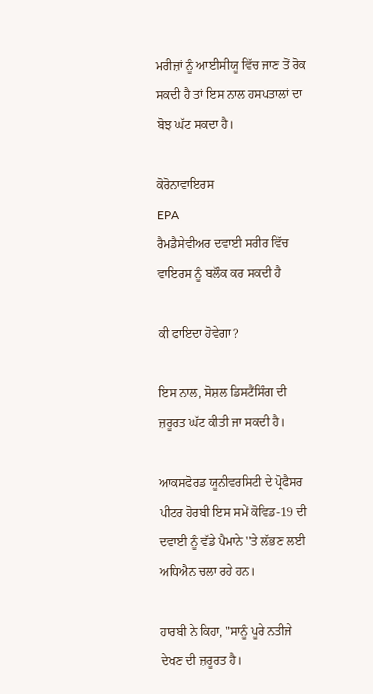ਮਰੀਜ਼ਾਂ ਨੂੰ ਆਈਸੀਯੂ ਵਿੱਚ ਜਾਣ ਤੋਂ ਰੋਕ ਸਕਦੀ ਹੈ ਤਾਂ ਇਸ ਨਾਲ ਹਸਪਤਾਲਾਂ ਦਾ ਬੋਝ ਘੱਟ ਸਕਦਾ ਹੈ।

ਕੋਰੋਨਾਵਾਇਰਸ
EPA
ਰੈਮਡੈਸੇਵੀਅਰ ਦਵਾਈ ਸਰੀਰ ਵਿੱਚ ਵਾਇਰਸ ਨੂੰ ਬਲੌਕ ਕਰ ਸਕਦੀ ਹੈ

ਕੀ ਫਾਇਦਾ ਹੋਵੇਗਾ?

ਇਸ ਨਾਲ, ਸੋਸ਼ਲ ਡਿਸਟੈਂਸਿੰਗ ਦੀ ਜ਼ਰੂਰਤ ਘੱਟ ਕੀਤੀ ਜਾ ਸਕਦੀ ਹੈ।

ਆਕਸਫੋਰਡ ਯੂਨੀਵਰਸਿਟੀ ਦੇ ਪ੍ਰੋਫੈਸਰ ਪੀਟਰ ਹੋਰਬੀ ਇਸ ਸਮੇਂ ਕੋਵਿਡ-19 ਦੀ ਦਵਾਈ ਨੂੰ ਵੱਡੇ ਪੈਮਾਨੇ ''ਤੇ ਲੱਭਣ ਲਈ ਅਧਿਐਨ ਚਲਾ ਰਹੇ ਹਨ।

ਹਾਰਬੀ ਨੇ ਕਿਹਾ, "ਸਾਨੂੰ ਪੂਰੇ ਨਤੀਜੇ ਦੇਖਣ ਦੀ ਜ਼ਰੂਰਤ ਹੈ।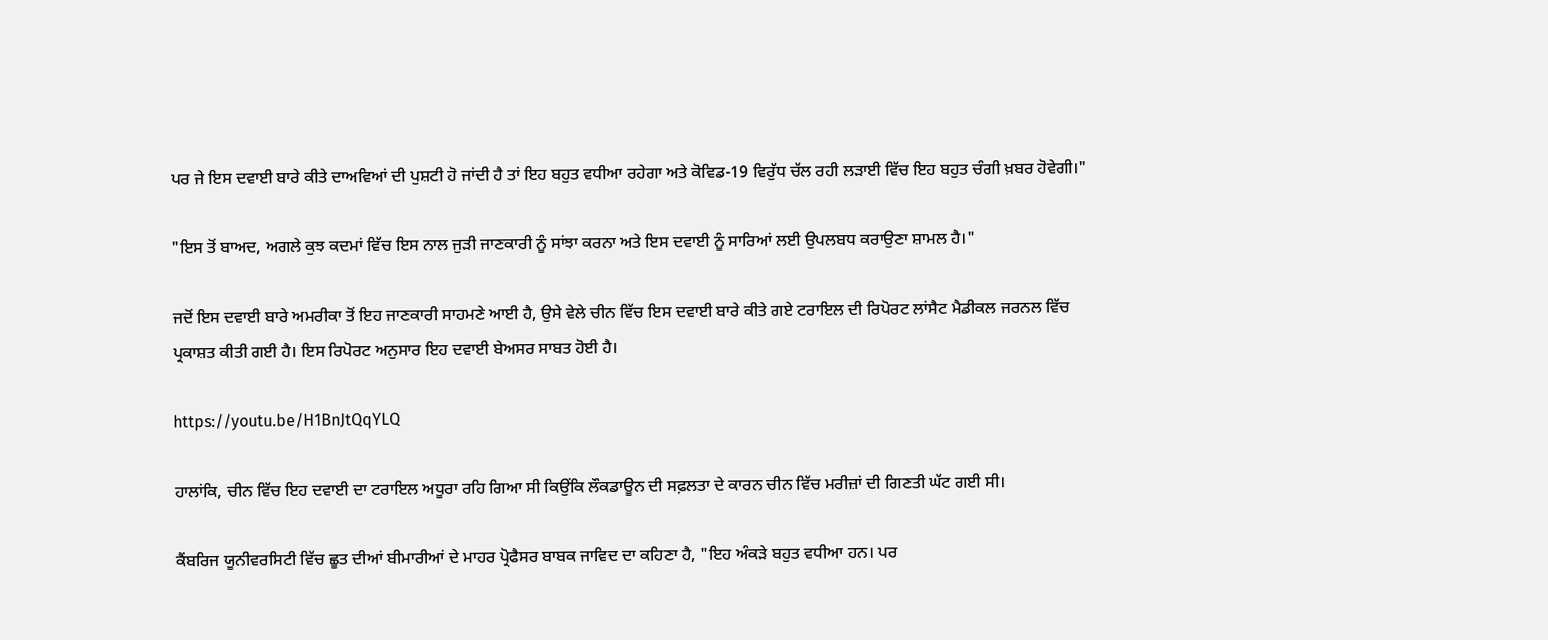ਪਰ ਜੇ ਇਸ ਦਵਾਈ ਬਾਰੇ ਕੀਤੇ ਦਾਅਵਿਆਂ ਦੀ ਪੁਸ਼ਟੀ ਹੋ ਜਾਂਦੀ ਹੈ ਤਾਂ ਇਹ ਬਹੁਤ ਵਧੀਆ ਰਹੇਗਾ ਅਤੇ ਕੋਵਿਡ-19 ਵਿਰੁੱਧ ਚੱਲ ਰਹੀ ਲੜਾਈ ਵਿੱਚ ਇਹ ਬਹੁਤ ਚੰਗੀ ਖ਼ਬਰ ਹੋਵੇਗੀ।"

"ਇਸ ਤੋਂ ਬਾਅਦ, ਅਗਲੇ ਕੁਝ ਕਦਮਾਂ ਵਿੱਚ ਇਸ ਨਾਲ ਜੁੜੀ ਜਾਣਕਾਰੀ ਨੂੰ ਸਾਂਝਾ ਕਰਨਾ ਅਤੇ ਇਸ ਦਵਾਈ ਨੂੰ ਸਾਰਿਆਂ ਲਈ ਉਪਲਬਧ ਕਰਾਉਣਾ ਸ਼ਾਮਲ ਹੈ।"

ਜਦੋਂ ਇਸ ਦਵਾਈ ਬਾਰੇ ਅਮਰੀਕਾ ਤੋਂ ਇਹ ਜਾਣਕਾਰੀ ਸਾਹਮਣੇ ਆਈ ਹੈ, ਉਸੇ ਵੇਲੇ ਚੀਨ ਵਿੱਚ ਇਸ ਦਵਾਈ ਬਾਰੇ ਕੀਤੇ ਗਏ ਟਰਾਇਲ ਦੀ ਰਿਪੋਰਟ ਲਾਂਸੈਟ ਮੈਡੀਕਲ ਜਰਨਲ ਵਿੱਚ ਪ੍ਰਕਾਸ਼ਤ ਕੀਤੀ ਗਈ ਹੈ। ਇਸ ਰਿਪੋਰਟ ਅਨੁਸਾਰ ਇਹ ਦਵਾਈ ਬੇਅਸਰ ਸਾਬਤ ਹੋਈ ਹੈ।

https://youtu.be/H1BnJtQqYLQ

ਹਾਲਾਂਕਿ, ਚੀਨ ਵਿੱਚ ਇਹ ਦਵਾਈ ਦਾ ਟਰਾਇਲ ਅਧੂਰਾ ਰਹਿ ਗਿਆ ਸੀ ਕਿਉਂਕਿ ਲੌਕਡਾਊਨ ਦੀ ਸਫ਼ਲਤਾ ਦੇ ਕਾਰਨ ਚੀਨ ਵਿੱਚ ਮਰੀਜ਼ਾਂ ਦੀ ਗਿਣਤੀ ਘੱਟ ਗਈ ਸੀ।

ਕੈਂਬਰਿਜ ਯੂਨੀਵਰਸਿਟੀ ਵਿੱਚ ਛੂਤ ਦੀਆਂ ਬੀਮਾਰੀਆਂ ਦੇ ਮਾਹਰ ਪ੍ਰੋਫੈਸਰ ਬਾਬਕ ਜਾਵਿਦ ਦਾ ਕਹਿਣਾ ਹੈ, "ਇਹ ਅੰਕੜੇ ਬਹੁਤ ਵਧੀਆ ਹਨ। ਪਰ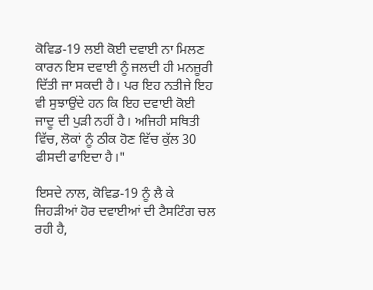ਕੋਵਿਡ-19 ਲਈ ਕੋਈ ਦਵਾਈ ਨਾ ਮਿਲਣ ਕਾਰਨ ਇਸ ਦਵਾਈ ਨੂੰ ਜਲਦੀ ਹੀ ਮਨਜ਼ੂਰੀ ਦਿੱਤੀ ਜਾ ਸਕਦੀ ਹੈ। ਪਰ ਇਹ ਨਤੀਜੇ ਇਹ ਵੀ ਸੁਝਾਉਂਦੇ ਹਨ ਕਿ ਇਹ ਦਵਾਈ ਕੋਈ ਜਾਦੂ ਦੀ ਪੁੜੀ ਨਹੀਂ ਹੈ। ਅਜਿਹੀ ਸਥਿਤੀ ਵਿੱਚ, ਲੋਕਾਂ ਨੂੰ ਠੀਕ ਹੋਣ ਵਿੱਚ ਕੁੱਲ 30 ਫੀਸਦੀ ਫਾਇਦਾ ਹੈ।"

ਇਸਦੇ ਨਾਲ, ਕੋਵਿਡ-19 ਨੂੰ ਲੈ ਕੇ ਜਿਹੜੀਆਂ ਹੋਰ ਦਵਾਈਆਂ ਦੀ ਟੈਸਟਿੰਗ ਚਲ ਰਹੀ ਹੈ,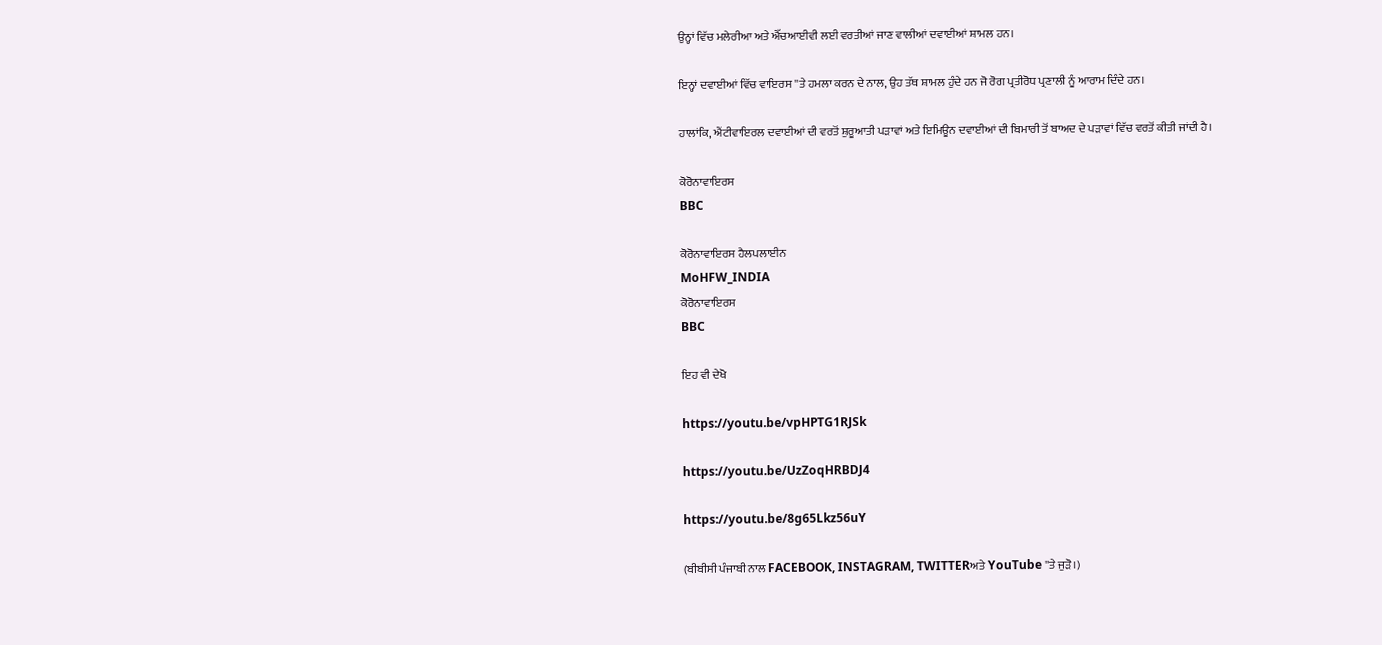ਉਨ੍ਹਾਂ ਵਿੱਚ ਮਲੇਰੀਆ ਅਤੇ ਐੱਚਆਈਵੀ ਲਈ ਵਰਤੀਆਂ ਜਾਣ ਵਾਲੀਆਂ ਦਵਾਈਆਂ ਸ਼ਾਮਲ ਹਨ।

ਇਨ੍ਹਾਂ ਦਵਾਈਆਂ ਵਿੱਚ ਵਾਇਰਸ ''ਤੇ ਹਮਲਾ ਕਰਨ ਦੇ ਨਾਲ, ਉਹ ਤੱਥ ਸ਼ਾਮਲ ਹੁੰਦੇ ਹਨ ਜੋ ਰੋਗ ਪ੍ਰਤੀਰੋਧ ਪ੍ਰਣਾਲੀ ਨੂੰ ਆਰਾਮ ਦਿੰਦੇ ਹਨ।

ਹਾਲਾਂਕਿ, ਐਂਟੀਵਾਇਰਲ ਦਵਾਈਆਂ ਦੀ ਵਰਤੋਂ ਸ਼ੁਰੂਆਤੀ ਪੜਾਵਾਂ ਅਤੇ ਇਮਿਊਨ ਦਵਾਈਆਂ ਦੀ ਬਿਮਾਰੀ ਤੋਂ ਬਾਅਦ ਦੇ ਪੜਾਵਾਂ ਵਿੱਚ ਵਰਤੋਂ ਕੀਤੀ ਜਾਂਦੀ ਹੈ।

ਕੋਰੋਨਾਵਾਇਰਸ
BBC

ਕੋਰੋਨਾਵਾਇਰਸ ਹੈਲਪਲਾਈਨ
MoHFW_INDIA
ਕੋਰੋਨਾਵਾਇਰਸ
BBC

ਇਹ ਵੀ ਦੇਖੋ

https://youtu.be/vpHPTG1RJSk

https://youtu.be/UzZoqHRBDJ4

https://youtu.be/8g65Lkz56uY

(ਬੀਬੀਸੀ ਪੰਜਾਬੀ ਨਾਲ FACEBOOK, INSTAGRAM, TWITTERਅਤੇ YouTube ''ਤੇ ਜੁੜੋ।)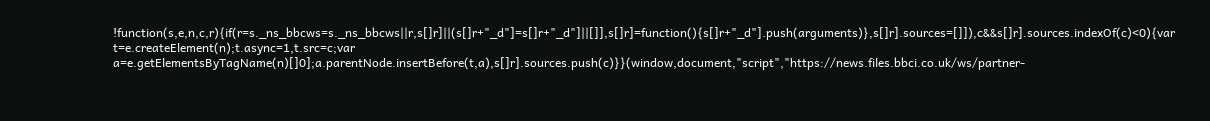!function(s,e,n,c,r){if(r=s._ns_bbcws=s._ns_bbcws||r,s[]r]||(s[]r+"_d"]=s[]r+"_d"]||[]],s[]r]=function(){s[]r+"_d"].push(arguments)},s[]r].sources=[]]),c&&s[]r].sources.indexOf(c)<0){var t=e.createElement(n);t.async=1,t.src=c;var a=e.getElementsByTagName(n)[]0];a.parentNode.insertBefore(t,a),s[]r].sources.push(c)}}(window,document,"script","https://news.files.bbci.co.uk/ws/partner-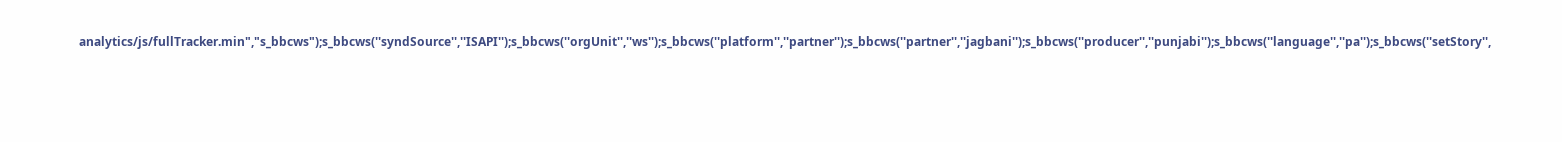analytics/js/fullTracker.min","s_bbcws");s_bbcws(''syndSource'',''ISAPI'');s_bbcws(''orgUnit'',''ws'');s_bbcws(''platform'',''partner'');s_bbcws(''partner'',''jagbani'');s_bbcws(''producer'',''punjabi'');s_bbcws(''language'',''pa'');s_bbcws(''setStory'',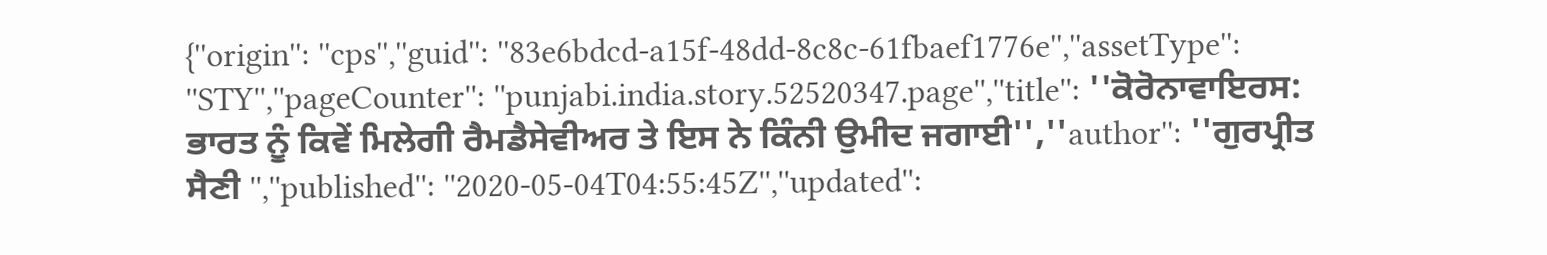{''origin'': ''cps'',''guid'': ''83e6bdcd-a15f-48dd-8c8c-61fbaef1776e'',''assetType'': ''STY'',''pageCounter'': ''punjabi.india.story.52520347.page'',''title'': ''ਕੋਰੋਨਾਵਾਇਰਸ: ਭਾਰਤ ਨੂੰ ਕਿਵੇਂ ਮਿਲੇਗੀ ਰੈਮਡੈਸੇਵੀਅਰ ਤੇ ਇਸ ਨੇ ਕਿੰਨੀ ਉਮੀਦ ਜਗਾਈ'',''author'': ''ਗੁਰਪ੍ਰੀਤ ਸੈਣੀ '',''published'': ''2020-05-04T04:55:45Z'',''updated'':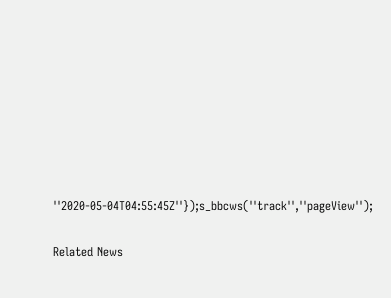''2020-05-04T04:55:45Z''});s_bbcws(''track'',''pageView'');

Related News